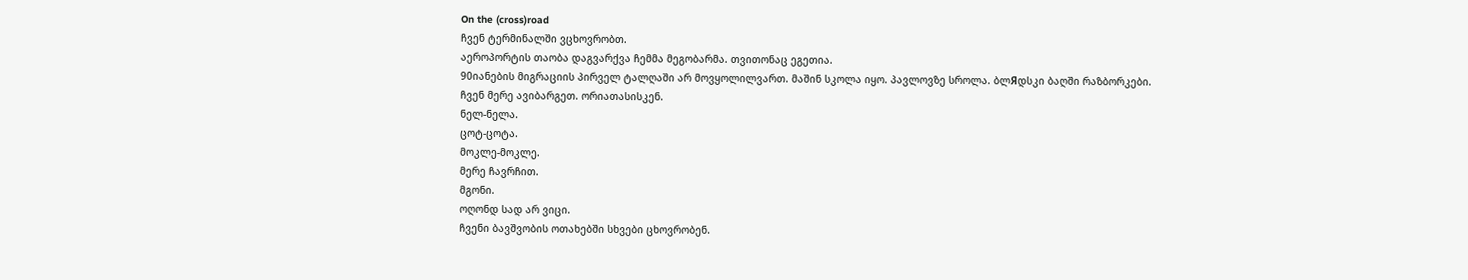On the (cross)road
ჩვენ ტერმინალში ვცხოვრობთ.
აეროპორტის თაობა დაგვარქვა ჩემმა მეგობარმა. თვითონაც ეგეთია.
90იანების მიგრაციის პირველ ტალღაში არ მოვყოლილვართ. მაშინ სკოლა იყო. პავლოვზე სროლა. ბლЯდსკი ბაღში რაზბორკები.
ჩვენ მერე ავიბარგეთ. ორიათასისკენ.
ნელ-ნელა.
ცოტ-ცოტა.
მოკლე-მოკლე.
მერე ჩავრჩით.
მგონი.
ოღონდ სად არ ვიცი.
ჩვენი ბავშვობის ოთახებში სხვები ცხოვრობენ.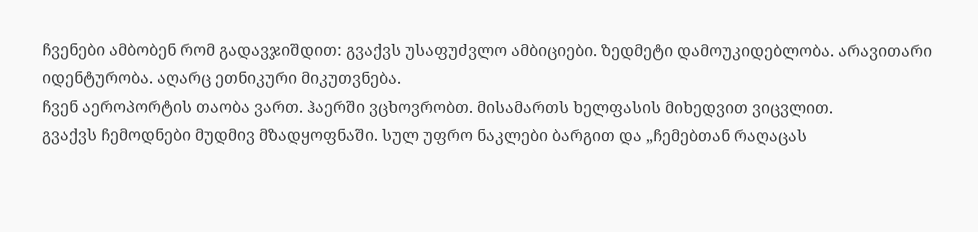ჩვენები ამბობენ რომ გადავჯიშდით: გვაქვს უსაფუძვლო ამბიციები. ზედმეტი დამოუკიდებლობა. არავითარი იდენტურობა. აღარც ეთნიკური მიკუთვნება.
ჩვენ აეროპორტის თაობა ვართ. ჰაერში ვცხოვრობთ. მისამართს ხელფასის მიხედვით ვიცვლით.
გვაქვს ჩემოდნები მუდმივ მზადყოფნაში. სულ უფრო ნაკლები ბარგით და „ჩემებთან რაღაცას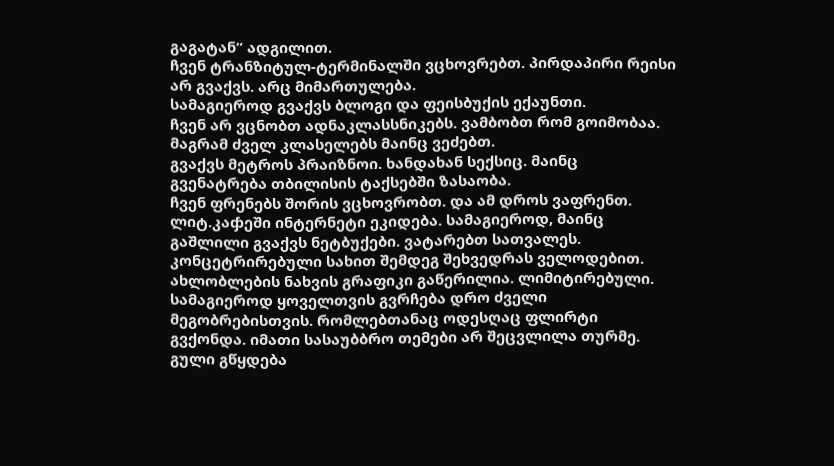გაგატან“ ადგილით.
ჩვენ ტრანზიტულ-ტერმინალში ვცხოვრებთ. პირდაპირი რეისი არ გვაქვს. არც მიმართულება.
სამაგიეროდ გვაქვს ბლოგი და ფეისბუქის ექაუნთი.
ჩვენ არ ვცნობთ ადნაკლასსნიკებს. ვამბობთ რომ გოიმობაა. მაგრამ ძველ კლასელებს მაინც ვეძებთ.
გვაქვს მეტროს პრაიზნოი. ხანდახან სექსიც. მაინც გვენატრება თბილისის ტაქსებში ზასაობა.
ჩვენ ფრენებს შორის ვცხოვრობთ. და ამ დროს ვაფრენთ.
ლიტ.კაჶეში ინტერნეტი ეკიდება. სამაგიეროდ, მაინც გაშლილი გვაქვს ნეტბუქები. ვატარებთ სათვალეს. კონცეტრირებული სახით შემდეგ შეხვედრას ველოდებით.
ახლობლების ნახვის გრაფიკი გაწერილია. ლიმიტირებული. სამაგიეროდ ყოველთვის გვრჩება დრო ძველი მეგობრებისთვის. რომლებთანაც ოდესღაც ფლირტი გვქონდა. იმათი სასაუბბრო თემები არ შეცვლილა თურმე. გული გწყდება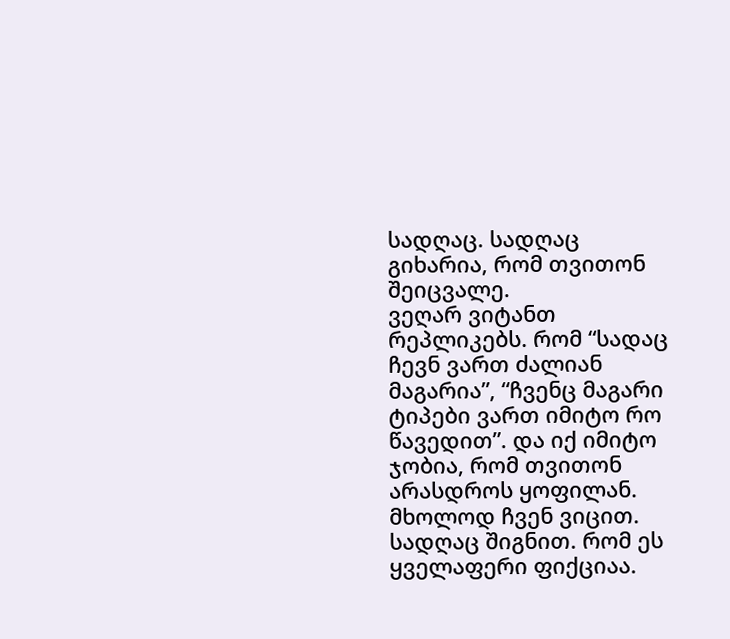სადღაც. სადღაც გიხარია, რომ თვითონ შეიცვალე.
ვეღარ ვიტანთ რეპლიკებს. რომ “სადაც ჩევნ ვართ ძალიან მაგარია”, “ჩვენც მაგარი ტიპები ვართ იმიტო რო წავედით”. და იქ იმიტო ჯობია, რომ თვითონ არასდროს ყოფილან.
მხოლოდ ჩვენ ვიცით. სადღაც შიგნით. რომ ეს ყველაფერი ფიქციაა.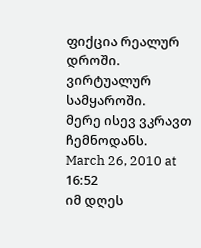ფიქცია რეალურ დროში. ვირტუალურ სამყაროში.
მერე ისევ ვკრავთ ჩემნოდანს.
March 26, 2010 at 16:52
იმ დღეს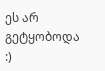ეს არ გეტყობოდა :)